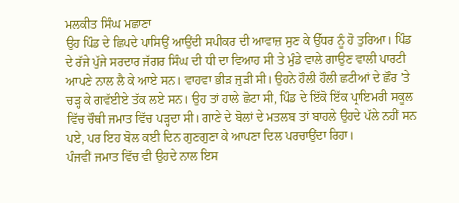ਮਲਕੀਤ ਸਿੰਘ ਮਛਾਣਾ
ਉਹ ਪਿੰਡ ਦੇ ਛਿਪਦੇ ਪਾਸਿਉਂ ਆਉਂਦੀ ਸਪੀਕਰ ਦੀ ਆਵਾਜ਼ ਸੁਣ ਕੇ ਉੱਧਰ ਨੂੰ ਹੋ ਤੁਰਿਆ। ਪਿੰਡ ਦੇ ਰੱਜੇ ਪੁੱਜੇ ਸਰਦਾਰ ਜੱਗਰ ਸਿੰਘ ਦੀ ਧੀ ਦਾ ਵਿਆਹ ਸੀ ਤੇ ਮੁੰਡੇ ਵਾਲੇ ਗਾਉਣ ਵਾਲੀ ਪਾਰਟੀ ਆਪਣੇ ਨਾਲ ਲੈ ਕੇ ਆਏ ਸਨ। ਵਾਹਵਾ ਭੀੜ ਜੁੜੀ ਸੀ। ਉਹਨੇ ਹੌਲੀ ਹੌਲੀ ਛਟੀਆਂ ਦੇ ਛੌਰ ’ਤੇ ਚੜ੍ਹ ਕੇ ਗਵੱਈਏ ਤੱਕ ਲਏ ਸਨ। ਉਹ ਤਾਂ ਹਾਲੇ ਛੋਟਾ ਸੀ, ਪਿੰਡ ਦੇ ਇੱਕੋ ਇੱਕ ਪ੍ਰਾਇਮਰੀ ਸਕੂਲ ਵਿੱਚ ਚੌਥੀ ਜਮਾਤ ਵਿੱਚ ਪੜ੍ਹਦਾ ਸੀ। ਗਾਣੇ ਦੇ ਬੋਲਾਂ ਦੇ ਮਤਲਬ ਤਾਂ ਬਾਹਲੇ ਉਹਦੇ ਪੱਲੇ ਨਹੀਂ ਸਨ ਪਏ, ਪਰ ਇਹ ਬੋਲ ਕਈ ਦਿਨ ਗੁਣਗੁਣਾ ਕੇ ਆਪਣਾ ਦਿਲ ਪਰਚਾਉਂਦਾ ਰਿਹਾ।
ਪੰਜਵੀਂ ਜਮਾਤ ਵਿੱਚ ਵੀ ਉਹਦੇ ਨਾਲ ਇਸ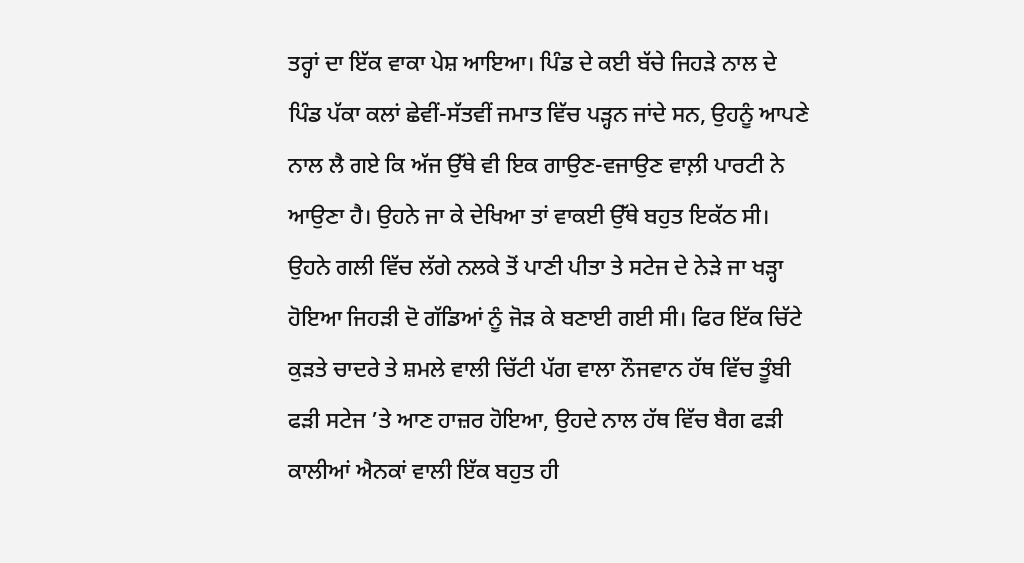ਤਰ੍ਹਾਂ ਦਾ ਇੱਕ ਵਾਕਾ ਪੇਸ਼ ਆਇਆ। ਪਿੰਡ ਦੇ ਕਈ ਬੱਚੇ ਜਿਹੜੇ ਨਾਲ ਦੇ ਪਿੰਡ ਪੱਕਾ ਕਲਾਂ ਛੇਵੀਂ-ਸੱਤਵੀਂ ਜਮਾਤ ਵਿੱਚ ਪੜ੍ਹਨ ਜਾਂਦੇ ਸਨ, ਉਹਨੂੰ ਆਪਣੇ ਨਾਲ ਲੈ ਗਏ ਕਿ ਅੱਜ ਉੱਥੇ ਵੀ ਇਕ ਗਾਉਣ-ਵਜਾਉਣ ਵਾਲ਼ੀ ਪਾਰਟੀ ਨੇ ਆਉਣਾ ਹੈ। ਉਹਨੇ ਜਾ ਕੇ ਦੇਖਿਆ ਤਾਂ ਵਾਕਈ ਉੱਥੇ ਬਹੁਤ ਇਕੱਠ ਸੀ। ਉਹਨੇ ਗਲੀ ਵਿੱਚ ਲੱਗੇ ਨਲਕੇ ਤੋਂ ਪਾਣੀ ਪੀਤਾ ਤੇ ਸਟੇਜ ਦੇ ਨੇੜੇ ਜਾ ਖੜ੍ਹਾ ਹੋਇਆ ਜਿਹੜੀ ਦੋ ਗੱਡਿਆਂ ਨੂੰ ਜੋੜ ਕੇ ਬਣਾਈ ਗਈ ਸੀ। ਫਿਰ ਇੱਕ ਚਿੱਟੇ ਕੁੜਤੇ ਚਾਦਰੇ ਤੇ ਸ਼ਮਲੇ ਵਾਲੀ ਚਿੱਟੀ ਪੱਗ ਵਾਲਾ ਨੌਜਵਾਨ ਹੱਥ ਵਿੱਚ ਤੂੰਬੀ ਫੜੀ ਸਟੇਜ ’ਤੇ ਆਣ ਹਾਜ਼ਰ ਹੋਇਆ, ਉਹਦੇ ਨਾਲ ਹੱਥ ਵਿੱਚ ਬੈਗ ਫੜੀ ਕਾਲੀਆਂ ਐਨਕਾਂ ਵਾਲੀ ਇੱਕ ਬਹੁਤ ਹੀ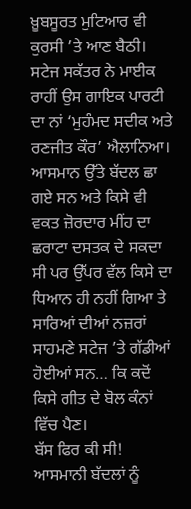ਖ਼ੂਬਸੂਰਤ ਮੁਟਿਆਰ ਵੀ ਕੁਰਸੀ ’ਤੇ ਆਣ ਬੈਠੀ। ਸਟੇਜ ਸਕੱਤਰ ਨੇ ਮਾਈਕ ਰਾਹੀਂ ਉਸ ਗਾਇਕ ਪਾਰਟੀ ਦਾ ਨਾਂ ‘ਮੁਹੰਮਦ ਸਦੀਕ ਅਤੇ ਰਣਜੀਤ ਕੌਰ’ ਐਲਾਨਿਆ। ਆਸਮਾਨ ਉੱਤੇ ਬੱਦਲ ਛਾ ਗਏ ਸਨ ਅਤੇ ਕਿਸੇ ਵੀ ਵਕਤ ਜ਼ੋਰਦਾਰ ਮੀਂਹ ਦਾ ਛਰਾਟਾ ਦਸਤਕ ਦੇ ਸਕਦਾ ਸੀ ਪਰ ਉੱਪਰ ਵੱਲ ਕਿਸੇ ਦਾ ਧਿਆਨ ਹੀ ਨਹੀਂ ਗਿਆ ਤੇ ਸਾਰਿਆਂ ਦੀਆਂ ਨਜ਼ਰਾਂ ਸਾਹਮਣੇ ਸਟੇਜ ’ਤੇ ਗੱਡੀਆਂ ਹੋਈਆਂ ਸਨ… ਕਿ ਕਦੋਂ ਕਿਸੇ ਗੀਤ ਦੇ ਬੋਲ ਕੰਨਾਂ ਵਿੱਚ ਪੈਣ।
ਬੱਸ ਫਿਰ ਕੀ ਸੀ! ਆਸਮਾਨੀ ਬੱਦਲਾਂ ਨੂੰ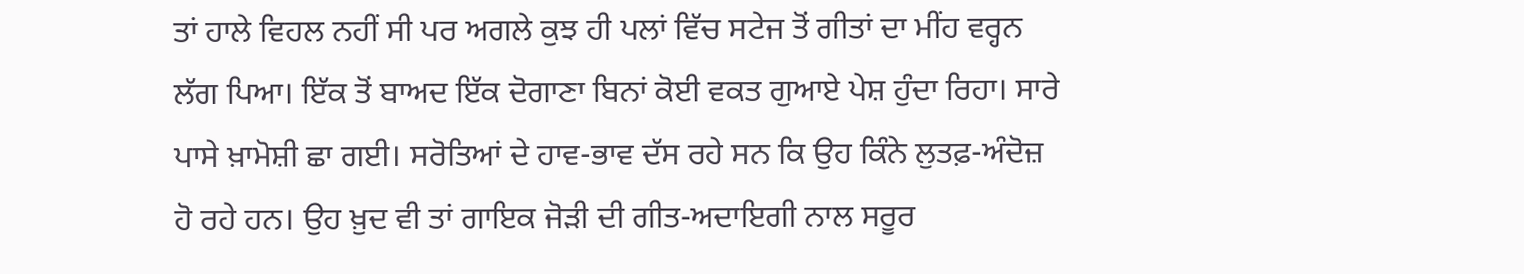ਤਾਂ ਹਾਲੇ ਵਿਹਲ ਨਹੀਂ ਸੀ ਪਰ ਅਗਲੇ ਕੁਝ ਹੀ ਪਲਾਂ ਵਿੱਚ ਸਟੇਜ ਤੋਂ ਗੀਤਾਂ ਦਾ ਮੀਂਹ ਵਰ੍ਹਨ ਲੱਗ ਪਿਆ। ਇੱਕ ਤੋਂ ਬਾਅਦ ਇੱਕ ਦੋਗਾਣਾ ਬਿਨਾਂ ਕੋਈ ਵਕਤ ਗੁਆਏ ਪੇਸ਼ ਹੁੰਦਾ ਰਿਹਾ। ਸਾਰੇ ਪਾਸੇ ਖ਼ਾਮੋਸ਼ੀ ਛਾ ਗਈ। ਸਰੋਤਿਆਂ ਦੇ ਹਾਵ-ਭਾਵ ਦੱਸ ਰਹੇ ਸਨ ਕਿ ਉਹ ਕਿੰਨੇ ਲੁਤਫ਼-ਅੰਦੋਜ਼ ਹੋ ਰਹੇ ਹਨ। ਉਹ ਖ਼ੁਦ ਵੀ ਤਾਂ ਗਾਇਕ ਜੋੜੀ ਦੀ ਗੀਤ-ਅਦਾਇਗੀ ਨਾਲ ਸਰੂਰ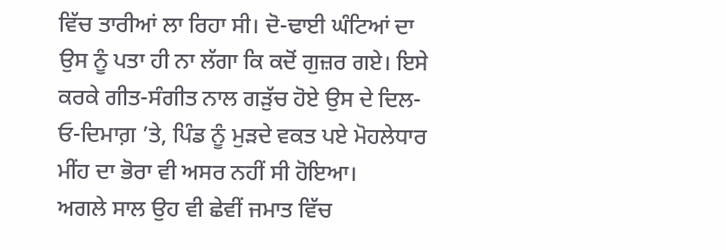ਵਿੱਚ ਤਾਰੀਆਂ ਲਾ ਰਿਹਾ ਸੀ। ਦੋ-ਢਾਈ ਘੰਟਿਆਂ ਦਾ ਉਸ ਨੂੰ ਪਤਾ ਹੀ ਨਾ ਲੱਗਾ ਕਿ ਕਦੋਂ ਗੁਜ਼ਰ ਗਏ। ਇਸੇ ਕਰਕੇ ਗੀਤ-ਸੰਗੀਤ ਨਾਲ ਗੜੁੱਚ ਹੋਏ ਉਸ ਦੇ ਦਿਲ-ਓ-ਦਿਮਾਗ਼ ’ਤੇ, ਪਿੰਡ ਨੂੰ ਮੁੜਦੇ ਵਕਤ ਪਏ ਮੋਹਲੇਧਾਰ ਮੀਂਹ ਦਾ ਭੋਰਾ ਵੀ ਅਸਰ ਨਹੀਂ ਸੀ ਹੋਇਆ।
ਅਗਲੇ ਸਾਲ ਉਹ ਵੀ ਛੇਵੀਂ ਜਮਾਤ ਵਿੱਚ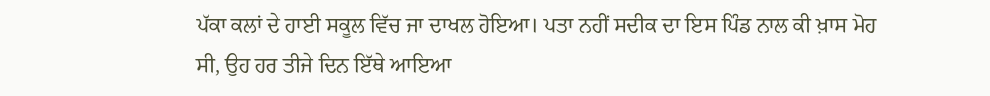ਪੱਕਾ ਕਲਾਂ ਦੇ ਹਾਈ ਸਕੂਲ ਵਿੱਚ ਜਾ ਦਾਖਲ ਹੋਇਆ। ਪਤਾ ਨਹੀਂ ਸਦੀਕ ਦਾ ਇਸ ਪਿੰਡ ਨਾਲ ਕੀ ਖ਼ਾਸ ਮੋਹ ਸੀ, ਉਹ ਹਰ ਤੀਜੇ ਦਿਨ ਇੱਥੇ ਆਇਆ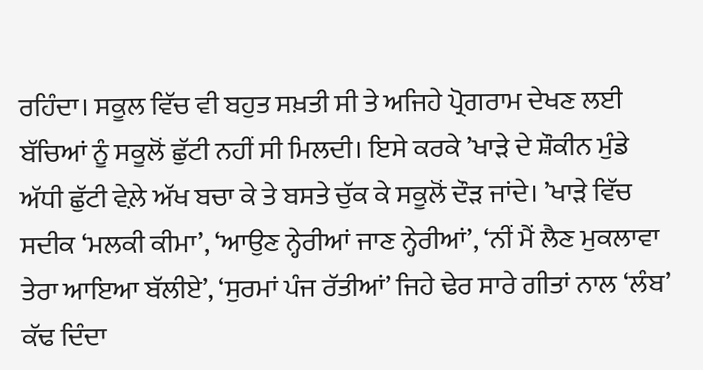ਰਹਿੰਦਾ। ਸਕੂਲ ਵਿੱਚ ਵੀ ਬਹੁਤ ਸਖ਼ਤੀ ਸੀ ਤੇ ਅਜਿਹੇ ਪ੍ਰੋਗਰਾਮ ਦੇਖਣ ਲਈ ਬੱਚਿਆਂ ਨੂੰ ਸਕੂਲੋਂ ਛੁੱਟੀ ਨਹੀਂ ਸੀ ਮਿਲਦੀ। ਇਸੇ ਕਰਕੇ ’ਖਾੜੇ ਦੇ ਸ਼ੌਕੀਨ ਮੁੰਡੇ ਅੱਧੀ ਛੁੱਟੀ ਵੇਲ਼ੇ ਅੱਖ ਬਚਾ ਕੇ ਤੇ ਬਸਤੇ ਚੁੱਕ ਕੇ ਸਕੂਲੋਂ ਦੌੜ ਜਾਂਦੇ। ’ਖਾੜੇ ਵਿੱਚ ਸਦੀਕ ‘ਮਲਕੀ ਕੀਮਾ’, ‘ਆਉਣ ਨ੍ਹੇਰੀਆਂ ਜਾਣ ਨ੍ਹੇਰੀਆਂ’, ‘ਨੀਂ ਮੈਂ ਲੈਣ ਮੁਕਲਾਵਾ ਤੇਰਾ ਆਇਆ ਬੱਲੀਏ’, ‘ਸੁਰਮਾਂ ਪੰਜ ਰੱਤੀਆਂ’ ਜਿਹੇ ਢੇਰ ਸਾਰੇ ਗੀਤਾਂ ਨਾਲ ‘ਲੰਬ’ ਕੱਢ ਦਿੰਦਾ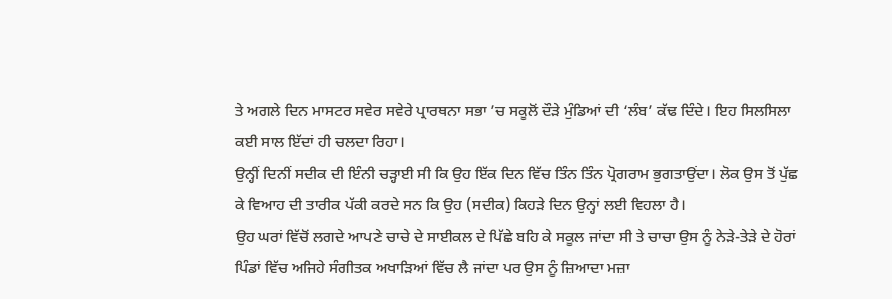ਤੇ ਅਗਲੇ ਦਿਨ ਮਾਸਟਰ ਸਵੇਰ ਸਵੇਰੇ ਪ੍ਰਾਰਥਨਾ ਸਭਾ ’ਚ ਸਕੂਲੋਂ ਦੌੜੇ ਮੁੰਡਿਆਂ ਦੀ ‘ਲੰਬ’ ਕੱਢ ਦਿੰਦੇ। ਇਹ ਸਿਲਸਿਲਾ ਕਈ ਸਾਲ ਇੱਦਾਂ ਹੀ ਚਲਦਾ ਰਿਹਾ।
ਉਨ੍ਹੀਂ ਦਿਨੀਂ ਸਦੀਕ ਦੀ ਇੰਨੀ ਚੜ੍ਹਾਈ ਸੀ ਕਿ ਉਹ ਇੱਕ ਦਿਨ ਵਿੱਚ ਤਿੰਨ ਤਿੰਨ ਪ੍ਰੋਗਰਾਮ ਭੁਗਤਾਉਂਦਾ। ਲੋਕ ਉਸ ਤੋਂ ਪੁੱਛ ਕੇ ਵਿਆਹ ਦੀ ਤਾਰੀਕ ਪੱਕੀ ਕਰਦੇ ਸਨ ਕਿ ਉਹ (ਸਦੀਕ) ਕਿਹੜੇ ਦਿਨ ਉਨ੍ਹਾਂ ਲਈ ਵਿਹਲਾ ਹੈ।
ਉਹ ਘਰਾਂ ਵਿੱਚੋਂ ਲਗਦੇ ਆਪਣੇ ਚਾਚੇ ਦੇ ਸਾਈਕਲ ਦੇ ਪਿੱਛੇ ਬਹਿ ਕੇ ਸਕੂਲ ਜਾਂਦਾ ਸੀ ਤੇ ਚਾਚਾ ਉਸ ਨੂੰ ਨੇੜੇ-ਤੇੜੇ ਦੇ ਹੋਰਾਂ ਪਿੰਡਾਂ ਵਿੱਚ ਅਜਿਹੇ ਸੰਗੀਤਕ ਅਖਾੜਿਆਂ ਵਿੱਚ ਲੈ ਜਾਂਦਾ ਪਰ ਉਸ ਨੂੰ ਜ਼ਿਆਦਾ ਮਜ਼ਾ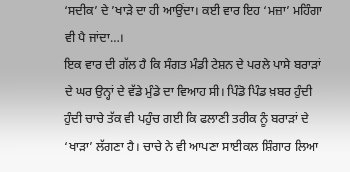‘ਸਦੀਕ’ ਦੇ ’ਖਾੜੇ ਦਾ ਹੀ ਆਉਂਦਾ। ਕਈ ਵਾਰ ਇਹ ‘ਮਜ਼ਾ’ ਮਹਿੰਗਾ ਵੀ ਪੈ ਜਾਂਦਾ…।
ਇਕ ਵਾਰ ਦੀ ਗੱਲ ਹੈ ਕਿ ਸੰਗਤ ਮੰਡੀ ਟੇਸ਼ਨ ਦੇ ਪਰਲੇ ਪਾਸੇ ਬਰਾੜਾਂ ਦੇ ਘਰ ਉਨ੍ਹਾਂ ਦੇ ਵੱਡੇ ਮੁੰਡੇ ਦਾ ਵਿਆਹ ਸੀ। ਪਿੰਡੋ ਪਿੰਡ ਖ਼ਬਰ ਹੁੰਦੀ ਹੁੰਦੀ ਚਾਚੇ ਤੱਕ ਵੀ ਪਹੁੰਚ ਗਈ ਕਿ ਫਲਾਣੀ ਤਰੀਕ ਨੂੰ ਬਰਾੜਾਂ ਦੇ ‘ਖਾੜਾ’ ਲੱਗਣਾ ਹੈ। ਚਾਚੇ ਨੇ ਵੀ ਆਪਣਾ ਸਾਈਕਲ ਸ਼ਿੰਗਾਰ ਲਿਆ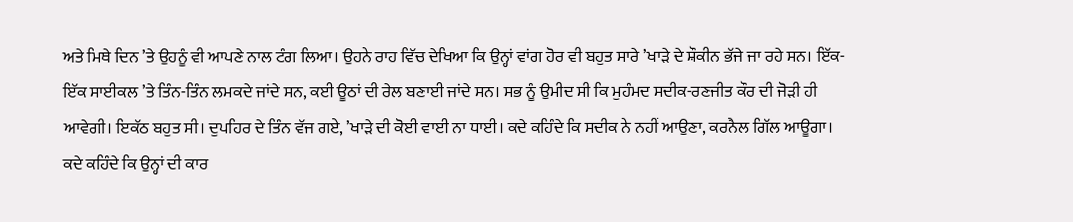ਅਤੇ ਮਿਥੇ ਦਿਨ ’ਤੇ ਉਹਨੂੰ ਵੀ ਆਪਣੇ ਨਾਲ ਟੰਗ ਲਿਆ। ਉਹਨੇ ਰਾਹ ਵਿੱਚ ਦੇਖਿਆ ਕਿ ਉਨ੍ਹਾਂ ਵਾਂਗ ਹੋਰ ਵੀ ਬਹੁਤ ਸਾਰੇ ’ਖਾੜੇ ਦੇ ਸ਼ੌਕੀਨ ਭੱਜੇ ਜਾ ਰਹੇ ਸਨ। ਇੱਕ-ਇੱਕ ਸਾਈਕਲ ’ਤੇ ਤਿੰਨ-ਤਿੰਨ ਲਮਕਦੇ ਜਾਂਦੇ ਸਨ, ਕਈ ਊਠਾਂ ਦੀ ਰੇਲ ਬਣਾਈ ਜਾਂਦੇ ਸਨ। ਸਭ ਨੂੰ ਉਮੀਦ ਸੀ ਕਿ ਮੁਹੰਮਦ ਸਦੀਕ-ਰਣਜੀਤ ਕੌਰ ਦੀ ਜੋੜੀ ਹੀ ਆਵੇਗੀ। ਇਕੱਠ ਬਹੁਤ ਸੀ। ਦੁਪਹਿਰ ਦੇ ਤਿੰਨ ਵੱਜ ਗਏ, ’ਖਾੜੇ ਦੀ ਕੋਈ ਵਾਈ ਨਾ ਧਾਈ। ਕਦੇ ਕਹਿੰਦੇ ਕਿ ਸਦੀਕ ਨੇ ਨਹੀਂ ਆਉਣਾ, ਕਰਨੈਲ ਗਿੱਲ ਆਊਗਾ। ਕਦੇ ਕਹਿੰਦੇ ਕਿ ਉਨ੍ਹਾਂ ਦੀ ਕਾਰ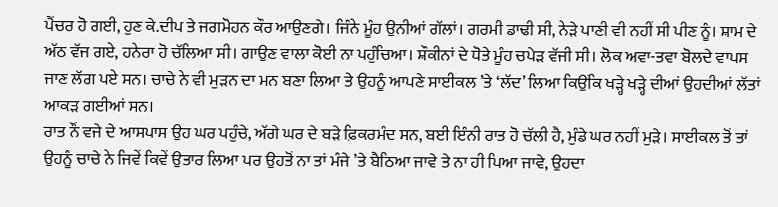ਪੈਂਚਰ ਹੋ ਗਈ, ਹੁਣ ਕੇ.ਦੀਪ ਤੇ ਜਗਮੋਹਨ ਕੌਰ ਆਉਣਗੇ। ਜਿੰਨੇ ਮੂੰਹ ਉਨੀਆਂ ਗੱਲਾਂ। ਗਰਮੀ ਡਾਢੀ ਸੀ, ਨੇੜੇ ਪਾਣੀ ਵੀ ਨਹੀਂ ਸੀ ਪੀਣ ਨੂੰ। ਸ਼ਾਮ ਦੇ ਅੱਠ ਵੱਜ ਗਏ, ਹਨੇਰਾ ਹੋ ਚੱਲਿਆ ਸੀ। ਗਾਉਣ ਵਾਲਾ ਕੋਈ ਨਾ ਪਹੁੰਚਿਆ। ਸ਼ੌਕੀਨਾਂ ਦੇ ਧੋਤੇ ਮੂੰਹ ਚਪੇੜ ਵੱਜੀ ਸੀ। ਲੋਕ ਅਵਾ-ਤਵਾ ਬੋਲਦੇ ਵਾਪਸ ਜਾਣ ਲੱਗ ਪਏ ਸਨ। ਚਾਚੇ ਨੇ ਵੀ ਮੁੜਨ ਦਾ ਮਨ ਬਣਾ ਲਿਆ ਤੇ ਉਹਨੂੰ ਆਪਣੇ ਸਾਈਕਲ ’ਤੇ ‘ਲੱਦ’ ਲਿਆ ਕਿਉਂਕਿ ਖੜ੍ਹੇ ਖੜ੍ਹੇ ਦੀਆਂ ਉਹਦੀਆਂ ਲੱਤਾਂ ਆਕੜ ਗਈਆਂ ਸਨ।
ਰਾਤ ਨੌਂ ਵਜੇ ਦੇ ਆਸਪਾਸ ਉਹ ਘਰ ਪਹੁੰਚੇ, ਅੱਗੇ ਘਰ ਦੇ ਬੜੇ ਫ਼ਿਕਰਮੰਦ ਸਨ, ਬਈ ਇੰਨੀ ਰਾਤ ਹੋ ਚੱਲੀ ਹੈ, ਮੁੰਡੇ ਘਰ ਨਹੀਂ ਮੁੜੇ। ਸਾਈਕਲ ਤੋਂ ਤਾਂ ਉਹਨੂੰ ਚਾਚੇ ਨੇ ਜਿਵੇਂ ਕਿਵੇਂ ਉਤਾਰ ਲਿਆ ਪਰ ਉਹਤੋਂ ਨਾ ਤਾਂ ਮੰਜੇ ’ਤੇ ਬੈਠਿਆ ਜਾਵੇ ਤੇ ਨਾ ਹੀ ਪਿਆ ਜਾਵੇ, ਉਹਦਾ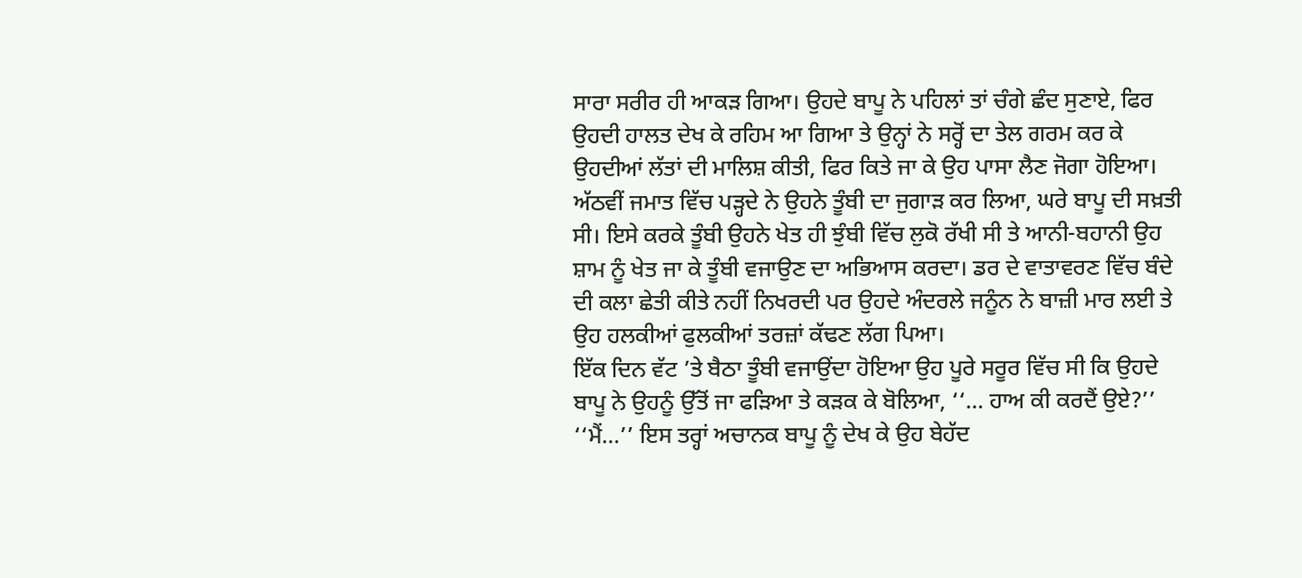ਸਾਰਾ ਸਰੀਰ ਹੀ ਆਕੜ ਗਿਆ। ਉਹਦੇ ਬਾਪੂ ਨੇ ਪਹਿਲਾਂ ਤਾਂ ਚੰਗੇ ਛੰਦ ਸੁਣਾਏ, ਫਿਰ ਉਹਦੀ ਹਾਲਤ ਦੇਖ ਕੇ ਰਹਿਮ ਆ ਗਿਆ ਤੇ ਉਨ੍ਹਾਂ ਨੇ ਸਰ੍ਹੋਂ ਦਾ ਤੇਲ ਗਰਮ ਕਰ ਕੇ ਉਹਦੀਆਂ ਲੱਤਾਂ ਦੀ ਮਾਲਿਸ਼ ਕੀਤੀ, ਫਿਰ ਕਿਤੇ ਜਾ ਕੇ ਉਹ ਪਾਸਾ ਲੈਣ ਜੋਗਾ ਹੋਇਆ।
ਅੱਠਵੀਂ ਜਮਾਤ ਵਿੱਚ ਪੜ੍ਹਦੇ ਨੇ ਉਹਨੇ ਤੂੰਬੀ ਦਾ ਜੁਗਾੜ ਕਰ ਲਿਆ, ਘਰੇ ਬਾਪੂ ਦੀ ਸਖ਼ਤੀ ਸੀ। ਇਸੇ ਕਰਕੇ ਤੂੰਬੀ ਉਹਨੇ ਖੇਤ ਹੀ ਝੁੰਬੀ ਵਿੱਚ ਲੁਕੋ ਰੱਖੀ ਸੀ ਤੇ ਆਨੀ-ਬਹਾਨੀ ਉਹ ਸ਼ਾਮ ਨੂੰ ਖੇਤ ਜਾ ਕੇ ਤੂੰਬੀ ਵਜਾਉਣ ਦਾ ਅਭਿਆਸ ਕਰਦਾ। ਡਰ ਦੇ ਵਾਤਾਵਰਣ ਵਿੱਚ ਬੰਦੇ ਦੀ ਕਲਾ ਛੇਤੀ ਕੀਤੇ ਨਹੀਂ ਨਿਖਰਦੀ ਪਰ ਉਹਦੇ ਅੰਦਰਲੇ ਜਨੂੰਨ ਨੇ ਬਾਜ਼ੀ ਮਾਰ ਲਈ ਤੇ ਉਹ ਹਲਕੀਆਂ ਫੁਲਕੀਆਂ ਤਰਜ਼ਾਂ ਕੱਢਣ ਲੱਗ ਪਿਆ।
ਇੱਕ ਦਿਨ ਵੱਟ ’ਤੇ ਬੈਠਾ ਤੂੰਬੀ ਵਜਾਉਂਦਾ ਹੋਇਆ ਉਹ ਪੂਰੇ ਸਰੂਰ ਵਿੱਚ ਸੀ ਕਿ ਉਹਦੇ ਬਾਪੂ ਨੇ ਉਹਨੂੰ ਉੱਤੋਂ ਜਾ ਫੜਿਆ ਤੇ ਕੜਕ ਕੇ ਬੋਲਿਆ, ‘‘… ਹਾਅ ਕੀ ਕਰਦੈਂ ਉਏ?’’
‘‘ਮੈਂ…’’ ਇਸ ਤਰ੍ਹਾਂ ਅਚਾਨਕ ਬਾਪੂ ਨੂੰ ਦੇਖ ਕੇ ਉਹ ਬੇਹੱਦ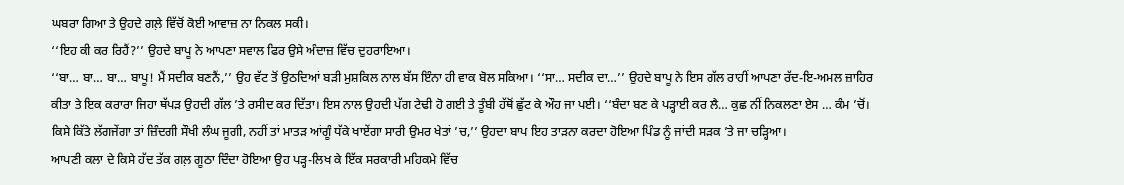ਘਬਰਾ ਗਿਆ ਤੇ ਉਹਦੇ ਗਲ਼ੇ ਵਿੱਚੋਂ ਕੋਈ ਆਵਾਜ਼ ਨਾ ਨਿਕਲ ਸਕੀ।
‘‘ਇਹ ਕੀ ਕਰ ਰਿਹੈਂ?’’ ਉਹਦੇ ਬਾਪੂ ਨੇ ਆਪਣਾ ਸਵਾਲ ਫਿਰ ਉਸੇ ਅੰਦਾਜ਼ ਵਿੱਚ ਦੁਹਰਾਇਆ।
‘‘ਬਾ… ਬਾ… ਬਾ… ਬਾਪੂ! ਮੈਂ ਸਦੀਕ ਬਣਨੈਂ,’’ ਉਹ ਵੱਟ ਤੋਂ ਉਠਦਿਆਂ ਬੜੀ ਮੁਸ਼ਕਿਲ ਨਾਲ ਬੱਸ ਇੰਨਾ ਹੀ ਵਾਕ ਬੋਲ ਸਕਿਆ। ‘‘ਸਾ… ਸਦੀਕ ਦਾ…’’ ਉਹਦੇ ਬਾਪੂ ਨੇ ਇਸ ਗੱਲ ਰਾਹੀਂ ਆਪਣਾ ਰੱਦ-ਇ-ਅਮਲ ਜ਼ਾਹਿਰ ਕੀਤਾ ਤੇ ਇਕ ਕਰਾਰਾ ਜਿਹਾ ਥੱਪੜ ਉਹਦੀ ਗੱਲ ’ਤੇ ਰਸੀਦ ਕਰ ਦਿੱਤਾ। ਇਸ ਨਾਲ ਉਹਦੀ ਪੱਗ ਟੇਢੀ ਹੋ ਗਈ ਤੇ ਤੂੰਬੀ ਹੱਥੋਂ ਛੁੱਟ ਕੇ ਔਹ ਜਾ ਪਈ। ‘‘ਬੰਦਾ ਬਣ ਕੇ ਪੜ੍ਹਾਈ ਕਰ ਲੈ… ਕੁਛ ਨੀਂ ਨਿਕਲਣਾ ਏਸ … ਕੰਮ ’ਚੋਂ। ਕਿਸੇ ਕਿੱਤੇ ਲੱਗਜੇਂਗਾ ਤਾਂ ਜ਼ਿੰਦਗੀ ਸੌਖੀ ਲੰਘ ਜੂਗੀ, ਨਹੀਂ ਤਾਂ ਮਾਤੜ ਆਂਗੂੰ ਧੱਕੇ ਖਾਏਂਗਾ ਸਾਰੀ ਉਮਰ ਖੇਤਾਂ ’ਚ,’’ ਉਹਦਾ ਬਾਪ ਇਹ ਤਾੜਨਾ ਕਰਦਾ ਹੋਇਆ ਪਿੰਡ ਨੂੰ ਜਾਂਦੀ ਸੜਕ ’ਤੇ ਜਾ ਚੜ੍ਹਿਆ।
ਆਪਣੀ ਕਲਾ ਦੇ ਕਿਸੇ ਹੱਦ ਤੱਕ ਗਲ਼ ਗੂਠਾ ਦਿੰਦਾ ਹੋਇਆ ਉਹ ਪੜ੍ਹ-ਲਿਖ ਕੇ ਇੱਕ ਸਰਕਾਰੀ ਮਹਿਕਮੇ ਵਿੱਚ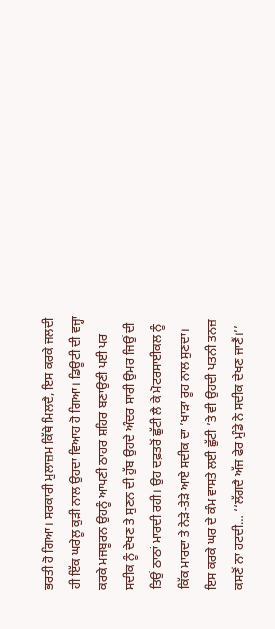ਭਰਤੀ ਹੋ ਗਿਆ। ਸਰਕਾਰੀ ਮੁਲਾਜ਼ਮ ਕਿੱਥੇ ਮਿਲਦੈ, ਇਸ ਕਰਕੇ ਜਲਦੀ ਹੀ ਇੱਕ ਘਰੇਲੂ ਕੁੜੀ ਨਾਲ ਉਹਦਾ ਵਿਆਹ ਹੋ ਗਿਆ। ਡਿਊਟੀ ਦੀ ਵਜ੍ਹਾ ਕਰਕੇ ਮਜਬੂਰਨ ਉਹਨੂੰ ਆਪਣੀ ਠਾਹਰ ਸ਼ਹਿਰ ਬਣਾਉਣੀ ਪਈ ਪਰ ਸਦੀਕ ਨੂੰ ਦੇਖਣ ਤੇ ਸੁਣਨ ਦੀ ਹੁੱਬ ਉਹਦੇ ਅੰਦਰ ਸਾਰੀ ਉਮਰ ਜਿਉਂ ਦੀ ਤਿਉਂ ਠਾਠਾਂ ਮਾਰਦੀ ਰਹੀ। ਉਹ ਦਫ਼ਤਰੋਂ ਛੁੱਟੀ ਲੈ ਕੇ ਮੋਟਰਸਾਈਕਲ ਨੂੰ ਕਿੱਕ ਮਾਰਦਾ ਤੇ ਨੇੜੇ-ਤੇੜੇ ਆਏ ਸਦੀਕ ਦਾ ’ਖਾੜਾ ਰੂਹ ਨਾਲ ਸੁਣਦਾ। ਇਸ ਕਰਕੇ ਘਰ ਦੇ ਕੰਮ ਵਾਸਤੇ ਲਈ ਛੁੱਟੀ ’ਤੇ ਵੀ ਉਹਦੀ ਪਤਨੀ ਤਨਜ਼ ਕਸਣੋਂ ਨਾ ਹਟਦੀ… ‘‘ਲੱਗਦੈ ਅੱਜ ਫੇਰ ਮੁੰਡੇ ਨੇ ਸਦੀਕ ਦੇਖਣ ਜਾਣੈਂ।’’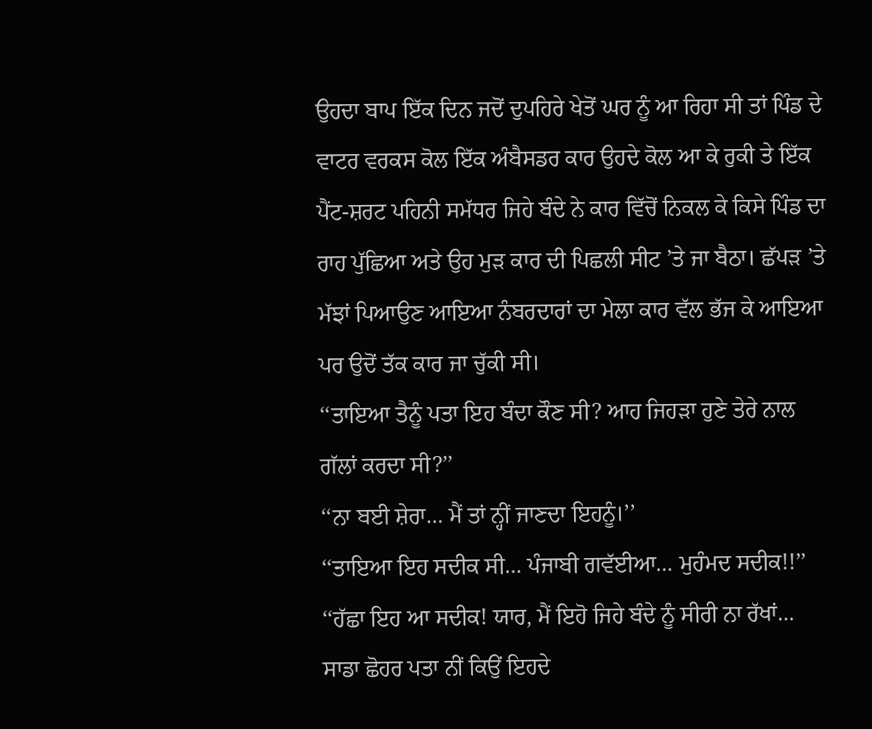ਉਹਦਾ ਬਾਪ ਇੱਕ ਦਿਨ ਜਦੋਂ ਦੁਪਹਿਰੇ ਖੇਤੋਂ ਘਰ ਨੂੰ ਆ ਰਿਹਾ ਸੀ ਤਾਂ ਪਿੰਡ ਦੇ ਵਾਟਰ ਵਰਕਸ ਕੋਲ ਇੱਕ ਅੰਬੈਸਡਰ ਕਾਰ ਉਹਦੇ ਕੋਲ ਆ ਕੇ ਰੁਕੀ ਤੇ ਇੱਕ ਪੈਂਟ-ਸ਼ਰਟ ਪਹਿਨੀ ਸਮੱਧਰ ਜਿਹੇ ਬੰਦੇ ਨੇ ਕਾਰ ਵਿੱਚੋਂ ਨਿਕਲ ਕੇ ਕਿਸੇ ਪਿੰਡ ਦਾ ਰਾਹ ਪੁੱਛਿਆ ਅਤੇ ਉਹ ਮੁੜ ਕਾਰ ਦੀ ਪਿਛਲੀ ਸੀਟ ’ਤੇ ਜਾ ਬੈਠਾ। ਛੱਪੜ ’ਤੇ ਮੱਝਾਂ ਪਿਆਉਣ ਆਇਆ ਨੰਬਰਦਾਰਾਂ ਦਾ ਮੇਲਾ ਕਾਰ ਵੱਲ ਭੱਜ ਕੇ ਆਇਆ ਪਰ ਉਦੋਂ ਤੱਕ ਕਾਰ ਜਾ ਚੁੱਕੀ ਸੀ।
‘‘ਤਾਇਆ ਤੈਨੂੰ ਪਤਾ ਇਹ ਬੰਦਾ ਕੌਣ ਸੀ? ਆਹ ਜਿਹੜਾ ਹੁਣੇ ਤੇਰੇ ਨਾਲ ਗੱਲਾਂ ਕਰਦਾ ਸੀ?’’
‘‘ਨਾ ਬਈ ਸ਼ੇਰਾ… ਮੈਂ ਤਾਂ ਨ੍ਹੀਂ ਜਾਣਦਾ ਇਹਨੂੰ।’’
‘‘ਤਾਇਆ ਇਹ ਸਦੀਕ ਸੀ… ਪੰਜਾਬੀ ਗਵੱਈਆ… ਮੁਹੰਮਦ ਸਦੀਕ!!’’
‘‘ਹੱਛਾ ਇਹ ਆ ਸਦੀਕ! ਯਾਰ, ਮੈਂ ਇਹੋ ਜਿਹੇ ਬੰਦੇ ਨੂੰ ਸੀਰੀ ਨਾ ਰੱਖਾਂ… ਸਾਡਾ ਛੋਹਰ ਪਤਾ ਨੀਂ ਕਿਉਂ ਇਹਦੇ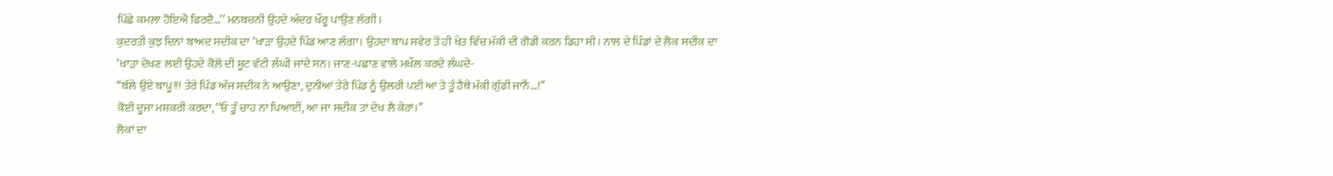ਪਿੱਛੇ ਕਮਲ਼ਾ ਹੋਇਐ ਫਿਰਦੈ…’’ ਮਨਬਚਨੀ ਉਹਦੇ ਅੰਦਰ ਖੌਰੂ ਪਾਉਣ ਲੱਗੀ।
ਕੁਦਰਤੀ ਕੁਝ ਦਿਨਾਂ ਬਾਅਦ ਸਦੀਕ ਦਾ ’ਖਾੜਾ ਉਹਦੇ ਪਿੰਡ ਆਣ ਲੱਗਾ। ਉਹਦਾ ਬਾਪ ਸਵੇਰ ਤੋਂ ਹੀ ਖੇਤ ਵਿੱਚ ਮੱਕੀ ਦੀ ਗੋਡੀ ਕਰਨ ਡਿਹਾ ਸੀ। ਨਾਲ ਦੇ ਪਿੰਡਾਂ ਦੇ ਲੋਕ ਸਦੀਕ ਦਾ ’ਖਾੜਾ ਦੇਖਣ ਲਈ ਉਹਦੇ ਕੋਲ਼ੋਂ ਦੀ ਸ਼ੂਟ ਵੱਟੀ ਲੰਘੀ ਜਾਂਦੇ ਸਨ। ਜਾਣ-ਪਛਾਣ ਵਾਲੇ ਮਖ਼ੌਲ ਕਰਦੇ ਲੰਘਦੇ-
‘‘ਬੱਲੇ ਉਏ ਬਾਪੂ!!! ਤੇਰੇ ਪਿੰਡ ਅੱਜ ਸਦੀਕ ਨੇ ਆਉਣਾ, ਦੁਨੀਆਂ ਤੇਰੇ ਪਿੰਡ ਨੂੰ ਉਲਰੀ ਪਈ ਆ ਤੇ ਤੂੰ ਹੈਥੇ ਮੱਕੀ ਗੁੱਡੀ ਜਾਨੈਂ…!’’
ਕੋਈ ਦੂਜਾ ਮਸ਼ਕਰੀ ਕਰਦਾ, ‘‘ਓ ਤੂੰ ਚਾਹ ਨਾ ਪਿਆਈਂ, ਆ ਜਾ ਸਦੀਕ ਤਾਂ ਦੇਖ ਲੈ ਕੇਰਾਂ।’’
ਲੋਕਾਂ ਦਾ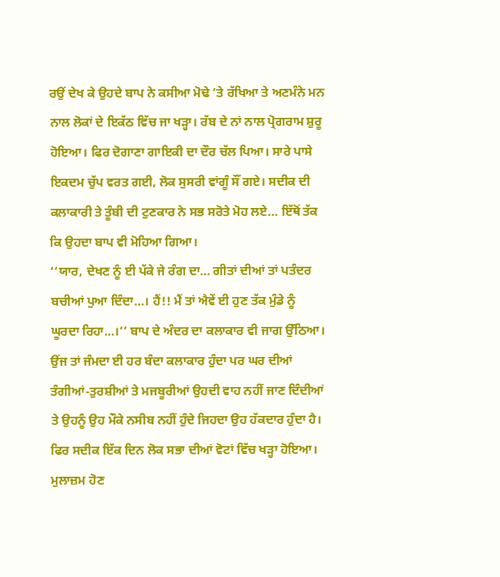ਰਉਂ ਦੇਖ ਕੇ ਉਹਦੇ ਬਾਪ ਨੇ ਕਸੀਆ ਮੋਢੇ ’ਤੇ ਰੱਖਿਆ ਤੇ ਅਣਮੰਨੇ ਮਨ ਨਾਲ ਲੋਕਾਂ ਦੇ ਇਕੱਠ ਵਿੱਚ ਜਾ ਖੜ੍ਹਾ। ਰੱਬ ਦੇ ਨਾਂ ਨਾਲ ਪ੍ਰੋਗਰਾਮ ਸ਼ੁਰੂ ਹੋਇਆ। ਫਿਰ ਦੋਗਾਣਾ ਗਾਇਕੀ ਦਾ ਦੌਰ ਚੱਲ ਪਿਆ। ਸਾਰੇ ਪਾਸੇ ਇਕਦਮ ਚੁੱਪ ਵਰਤ ਗਈ, ਲੋਕ ਸੁਸਰੀ ਵਾਂਗੂੰ ਸੌਂ ਗਏ। ਸਦੀਕ ਦੀ ਕਲਾਕਾਰੀ ਤੇ ਤੂੰਬੀ ਦੀ ਟੁਣਕਾਰ ਨੇ ਸਭ ਸਰੋਤੇ ਮੋਹ ਲਏ… ਇੱਥੋਂ ਤੱਕ ਕਿ ਉਹਦਾ ਬਾਪ ਵੀ ਮੋਹਿਆ ਗਿਆ।
‘‘ਯਾਰ, ਦੇਖਣ ਨੂੰ ਈ ਪੱਕੇ ਜੇ ਰੰਗ ਦਾ… ਗੀਤਾਂ ਦੀਆਂ ਤਾਂ ਪਤੰਦਰ ਬਚੀਆਂ ਪੁਆ ਦਿੰਦਾ…। ਹੈਂ!! ਮੈਂ ਤਾਂ ਐਵੇਂ ਈ ਹੁਣ ਤੱਕ ਮੁੰਡੇ ਨੂੰ ਘੂਰਦਾ ਰਿਹਾ…।’’ ਬਾਪ ਦੇ ਅੰਦਰ ਦਾ ਕਲਾਕਾਰ ਵੀ ਜਾਗ ਉੱਠਿਆ। ਉਂਜ ਤਾਂ ਜੰਮਦਾ ਈ ਹਰ ਬੰਦਾ ਕਲਾਕਾਰ ਹੁੰਦਾ ਪਰ ਘਰ ਦੀਆਂ ਤੰਗੀਆਂ-ਤੁਰਸ਼ੀਆਂ ਤੇ ਮਜਬੂਰੀਆਂ ਉਹਦੀ ਵਾਹ ਨਹੀਂ ਜਾਣ ਦਿੰਦੀਆਂ ਤੇ ਉਹਨੂੰ ਉਹ ਮੌਕੇ ਨਸੀਬ ਨਹੀਂ ਹੁੰਦੇ ਜਿਹਦਾ ਉਹ ਹੱਕਦਾਰ ਹੁੰਦਾ ਹੈ।
ਫਿਰ ਸਦੀਕ ਇੱਕ ਦਿਨ ਲੋਕ ਸਭਾ ਦੀਆਂ ਵੋਟਾਂ ਵਿੱਚ ਖੜ੍ਹਾ ਹੋਇਆ। ਮੁਲਾਜ਼ਮ ਹੋਣ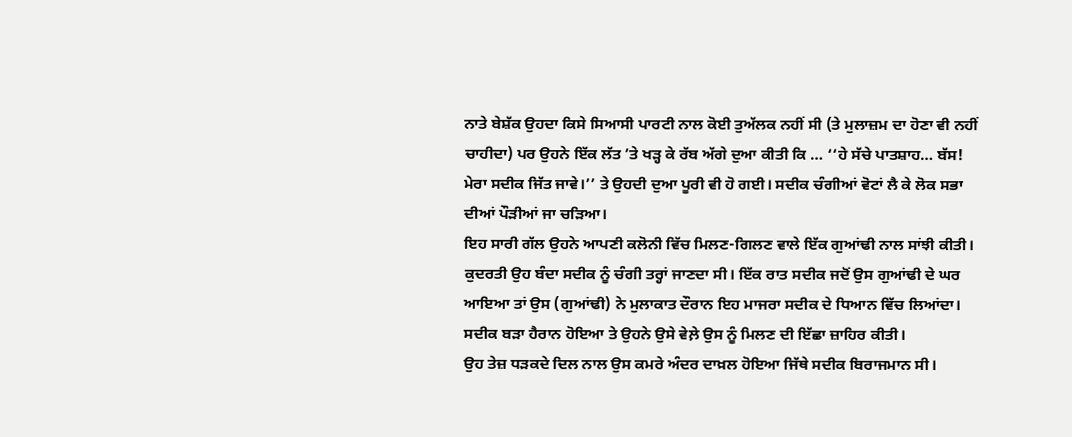ਨਾਤੇ ਬੇਸ਼ੱਕ ਉਹਦਾ ਕਿਸੇ ਸਿਆਸੀ ਪਾਰਟੀ ਨਾਲ ਕੋਈ ਤੁਅੱਲਕ ਨਹੀਂ ਸੀ (ਤੇ ਮੁਲਾਜ਼ਮ ਦਾ ਹੋਣਾ ਵੀ ਨਹੀਂ ਚਾਹੀਦਾ) ਪਰ ਉਹਨੇ ਇੱਕ ਲੱਤ ’ਤੇ ਖੜ੍ਹ ਕੇ ਰੱਬ ਅੱਗੇ ਦੁਆ ਕੀਤੀ ਕਿ … ‘‘ਹੇ ਸੱਚੇ ਪਾਤਸ਼ਾਹ… ਬੱਸ! ਮੇਰਾ ਸਦੀਕ ਜਿੱਤ ਜਾਵੇ।’’ ਤੇ ਉਹਦੀ ਦੁਆ ਪੂਰੀ ਵੀ ਹੋ ਗਈ। ਸਦੀਕ ਚੰਗੀਆਂ ਵੋਟਾਂ ਲੈ ਕੇ ਲੋਕ ਸਭਾ ਦੀਆਂ ਪੌੜੀਆਂ ਜਾ ਚੜਿਆ।
ਇਹ ਸਾਰੀ ਗੱਲ ਉਹਨੇ ਆਪਣੀ ਕਲੋਨੀ ਵਿੱਚ ਮਿਲਣ-ਗਿਲਣ ਵਾਲੇ ਇੱਕ ਗੁਆਂਢੀ ਨਾਲ ਸਾਂਝੀ ਕੀਤੀ। ਕੁਦਰਤੀ ਉਹ ਬੰਦਾ ਸਦੀਕ ਨੂੰ ਚੰਗੀ ਤਰ੍ਹਾਂ ਜਾਣਦਾ ਸੀ। ਇੱਕ ਰਾਤ ਸਦੀਕ ਜਦੋਂ ਉਸ ਗੁਆਂਢੀ ਦੇ ਘਰ ਆਇਆ ਤਾਂ ਉਸ (ਗੁਆਂਢੀ) ਨੇ ਮੁਲਾਕਾਤ ਦੌਰਾਨ ਇਹ ਮਾਜਰਾ ਸਦੀਕ ਦੇ ਧਿਆਨ ਵਿੱਚ ਲਿਆਂਦਾ। ਸਦੀਕ ਬੜਾ ਹੈਰਾਨ ਹੋਇਆ ਤੇ ਉਹਨੇ ਉਸੇ ਵੇਲ਼ੇ ਉਸ ਨੂੰ ਮਿਲਣ ਦੀ ਇੱਛਾ ਜ਼ਾਹਿਰ ਕੀਤੀ।
ਉਹ ਤੇਜ਼ ਧੜਕਦੇ ਦਿਲ ਨਾਲ ਉਸ ਕਮਰੇ ਅੰਦਰ ਦਾਖ਼ਲ ਹੋਇਆ ਜਿੱਥੇ ਸਦੀਕ ਬਿਰਾਜਮਾਨ ਸੀ।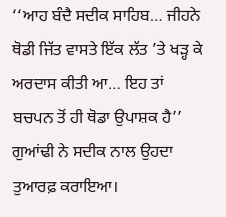‘‘ਆਹ ਬੰਦੈ ਸਦੀਕ ਸਾਹਿਬ… ਜੀਹਨੇ ਥੋਡੀ ਜਿੱਤ ਵਾਸਤੇ ਇੱਕ ਲੱਤ ’ਤੇ ਖੜ੍ਹ ਕੇ ਅਰਦਾਸ ਕੀਤੀ ਆ… ਇਹ ਤਾਂ ਬਚਪਨ ਤੋਂ ਹੀ ਥੋਡਾ ਉਪਾਸ਼ਕ ਹੈ’’ ਗੁਆਂਢੀ ਨੇ ਸਦੀਕ ਨਾਲ ਉਹਦਾ ਤੁਆਰਫ਼ ਕਰਾਇਆ।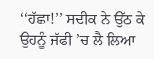‘‘ਹੱਛਾ!’’ ਸਦੀਕ ਨੇ ਉੱਠ ਕੇ ਉਹਨੂੰ ਜੱਫੀ ’ਚ ਲੈ ਲਿਆ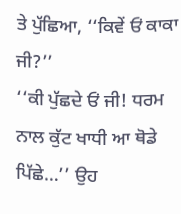ਤੇ ਪੁੱਛਿਆ, ‘‘ਕਿਵੇਂ ਓਂ ਕਾਕਾ ਜੀ?’’
‘‘ਕੀ ਪੁੱਛਦੇ ਓਂ ਜੀ! ਧਰਮ ਨਾਲ ਕੁੱਟ ਖਾਧੀ ਆ ਥੋਡੇ ਪਿੱਛੇ…’’ ਉਹ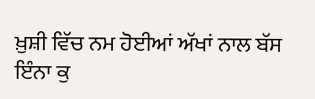ਖ਼ੁਸ਼ੀ ਵਿੱਚ ਨਮ ਹੋਈਆਂ ਅੱਖਾਂ ਨਾਲ ਬੱਸ ਇੰਨਾ ਕੁ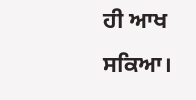ਹੀ ਆਖ ਸਕਿਆ।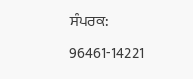ਸੰਪਰਕ: 96461-14221